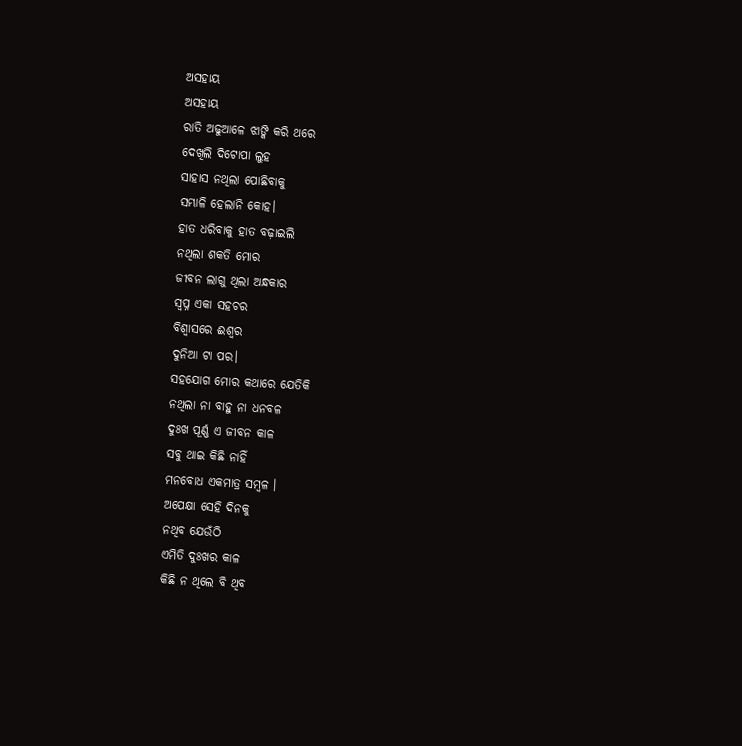ଅସହାୟ
ଅସହାୟ
ରାତି ଅଢୁଆଳେ ଝାଙ୍କି କରି ଥରେ
ଦେଖିଲି ଦିଟୋପା ଲୁହ
ସାହାସ ନଥିଲା ପୋଛିବାକୁ
ସମ୍ଭାଳି ହେଲାନି କୋହ।
ହାତ ଧରିବାକୁ ହାତ ବଢ଼ାଇଲି
ନଥିଲା ଶକତି ମୋର
ଜୀବନ ଲାଗୁ ଥିଲା ଅନ୍ଧକାର
ସ୍ବପ୍ନ ଏକା ସହଚର
ବିଶ୍ୱାସରେ ଈଶ୍ୱର
ଦୁନିଆ ଟା ପର।
ସହଯୋଗ ମୋର କଥାରେ ଯେତିକି
ନଥିଲା ନା ବାହୁ ନା ଧନବଳ
ଦୁଃଖ ପୂର୍ଣ୍ଣ ଏ ଜୀବନ କାଳ
ସବୁ ଥାଇ କିଛି ନାହିଁ
ମନବୋଧ ଏକମାତ୍ର ସମ୍ବଳ ।
ଅପେକ୍ଷା ସେହି ଦିନକୁ
ନଥିବ ଯେଉଁଠି
ଏମିତି ଦୁଃଖର କାଳ
କିଛି ନ ଥିଲେ ବି ଥିବ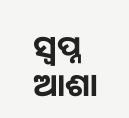ସ୍ବପ୍ନ ଆଶା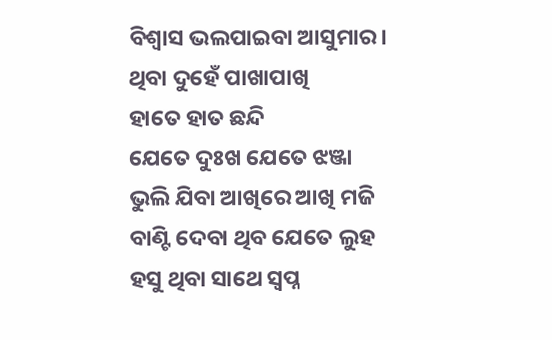ବିଶ୍ୱାସ ଭଲପାଇବା ଆସୁମାର।
ଥିବା ଦୁହେଁ ପାଖାପାଖି
ହାତେ ହାତ ଛନ୍ଦି
ଯେତେ ଦୁଃଖ ଯେତେ ଝଞ୍ଜା
ଭୁଲି ଯିବା ଆଖିରେ ଆଖି ମଜି
ବାଣ୍ଟି ଦେବା ଥିବ ଯେତେ ଲୁହ
ହସୁ ଥିବା ସାଥେ ସ୍ବପ୍ନ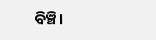ବିଞ୍ଚି।